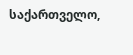საქართველო,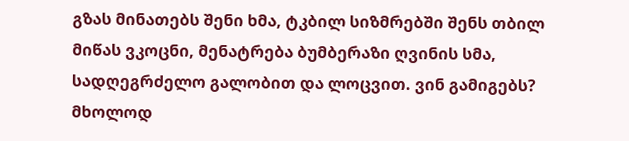გზას მინათებს შენი ხმა, ტკბილ სიზმრებში შენს თბილ მიწას ვკოცნი, მენატრება ბუმბერაზი ღვინის სმა, სადღეგრძელო გალობით და ლოცვით. ვინ გამიგებს? მხოლოდ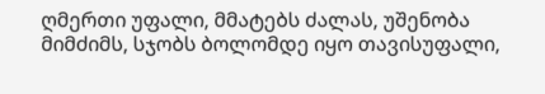ღმერთი უფალი, მმატებს ძალას, უშენობა მიმძიმს, სჯობს ბოლომდე იყო თავისუფალი,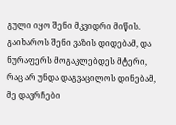გული იყო შენი მკვიდრი მიწის. გაიხაროს შენი ვაზის დიდებამ, და ნურაფერს მოგაკლებდეს მტერი, რაც არ უნდა დაგვაცილოს დინებამ, მე დავრჩები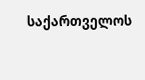საქართველოს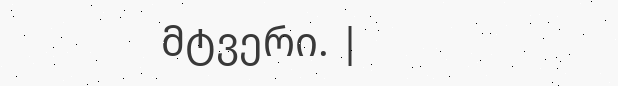მტვერი. |